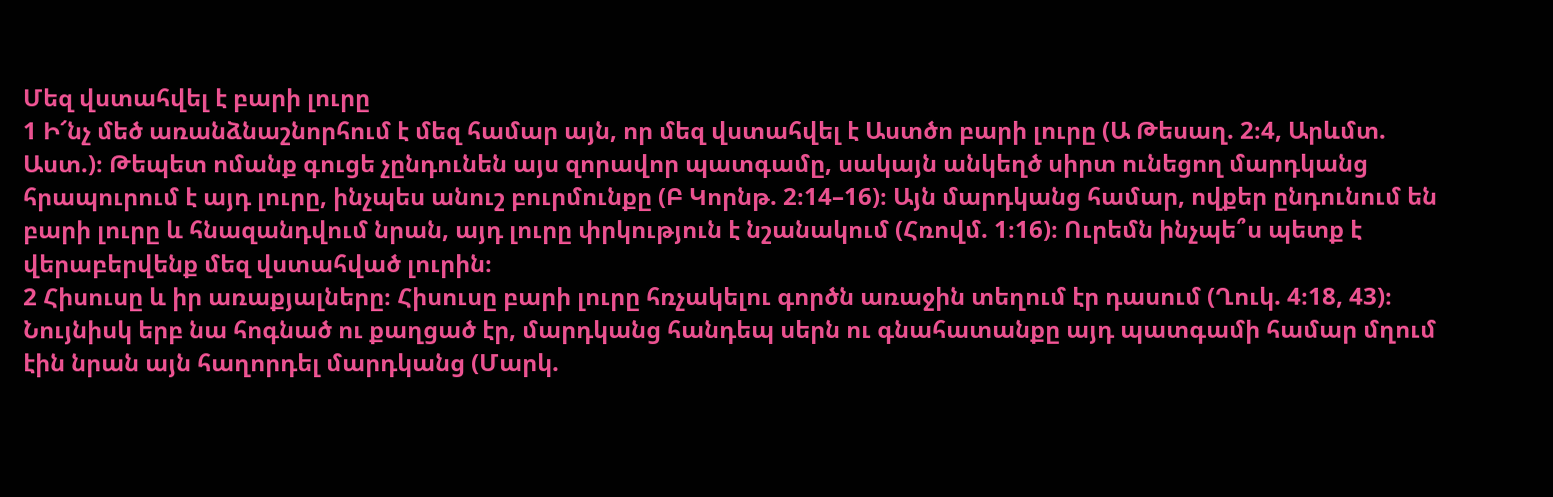Մեզ վստահվել է բարի լուրը
1 Ի՜նչ մեծ առանձնաշնորհում է մեզ համար այն, որ մեզ վստահվել է Աստծո բարի լուրը (Ա Թեսաղ. 2։4, Արևմտ. Աստ.)։ Թեպետ ոմանք գուցե չընդունեն այս զորավոր պատգամը, սակայն անկեղծ սիրտ ունեցող մարդկանց հրապուրում է այդ լուրը, ինչպես անուշ բուրմունքը (Բ Կորնթ. 2։14–16)։ Այն մարդկանց համար, ովքեր ընդունում են բարի լուրը և հնազանդվում նրան, այդ լուրը փրկություն է նշանակում (Հռովմ. 1։16)։ Ուրեմն ինչպե՞ս պետք է վերաբերվենք մեզ վստահված լուրին։
2 Հիսուսը և իր առաքյալները։ Հիսուսը բարի լուրը հռչակելու գործն առաջին տեղում էր դասում (Ղուկ. 4։18, 43)։ Նույնիսկ երբ նա հոգնած ու քաղցած էր, մարդկանց հանդեպ սերն ու գնահատանքը այդ պատգամի համար մղում էին նրան այն հաղորդել մարդկանց (Մարկ.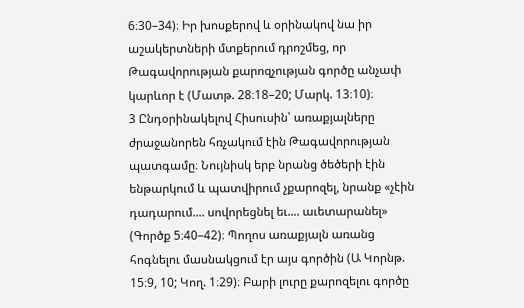6։30–34)։ Իր խոսքերով և օրինակով նա իր աշակերտների մտքերում դրոշմեց, որ Թագավորության քարոզչության գործը անչափ կարևոր է (Մատթ. 28։18–20; Մարկ. 13։10)։
3 Ընդօրինակելով Հիսուսին՝ առաքյալները ժրաջանորեն հռչակում էին Թագավորության պատգամը։ Նույնիսկ երբ նրանց ծեծերի էին ենթարկում և պատվիրում չքարոզել, նրանք «չէին դադարում.... սովորեցնել եւ.... աւետարանել» (Գործք 5։40–42)։ Պողոս առաքյալն առանց հոգնելու մասնակցում էր այս գործին (Ա Կորնթ. 15։9, 10; Կող. 1։29)։ Բարի լուրը քարոզելու գործը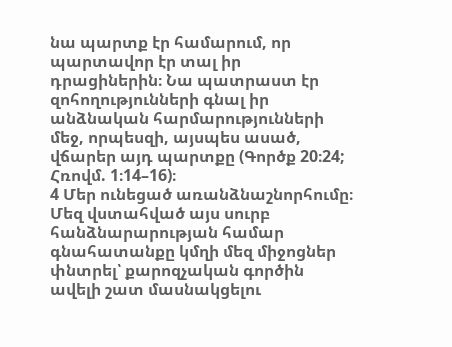նա պարտք էր համարում, որ պարտավոր էր տալ իր դրացիներին։ Նա պատրաստ էր զոհողությունների գնալ իր անձնական հարմարությունների մեջ, որպեսզի, այսպես ասած, վճարեր այդ պարտքը (Գործք 20։24; Հռովմ. 1։14–16)։
4 Մեր ունեցած առանձնաշնորհումը։ Մեզ վստահված այս սուրբ հանձնարարության համար գնահատանքը կմղի մեզ միջոցներ փնտրել՝ քարոզչական գործին ավելի շատ մասնակցելու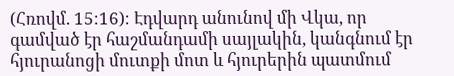(Հռովմ. 15։16)։ Էդվարդ անունով մի Վկա, որ գամված էր հաշմանդամի սայլակին, կանգնում էր հյուրանոցի մուտքի մոտ և հյուրերին պատմում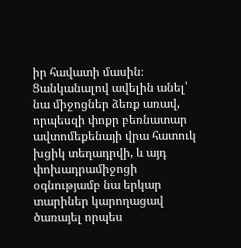իր հավատի մասին։ Ցանկանալով ավելին անել՝ նա միջոցներ ձեռք առավ, որպեսզի փոքր բեռնատար ավտոմեքենայի վրա հատուկ խցիկ տեղադրվի, և այդ փոխադրամիջոցի օգնությամբ նա երկար տարիներ կարողացավ ծառայել որպես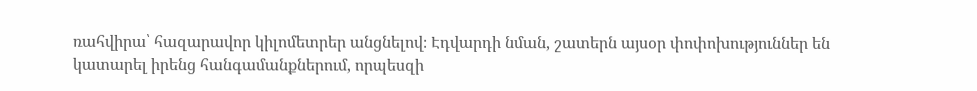ռահվիրա՝ հազարավոր կիլոմետրեր անցնելով։ Էդվարդի նման, շատերն այսօր փոփոխություններ են կատարել իրենց հանգամանքներում, որպեսզի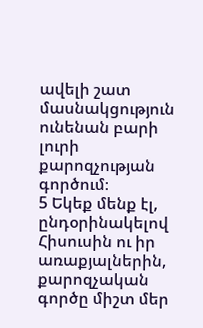ավելի շատ մասնակցություն ունենան բարի լուրի քարոզչության գործում։
5 Եկեք մենք էլ, ընդօրինակելով Հիսուսին ու իր առաքյալներին, քարոզչական գործը միշտ մեր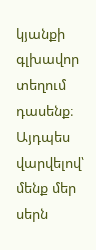կյանքի գլխավոր տեղում դասենք։ Այդպես վարվելով՝ մենք մեր սերն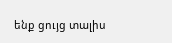ենք ցույց տալիս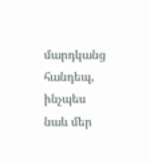մարդկանց հանդեպ, ինչպես նաև մեր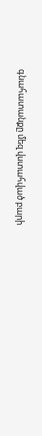գնահատանքը մեզ վստահված բարի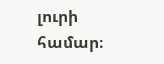լուրի համար։